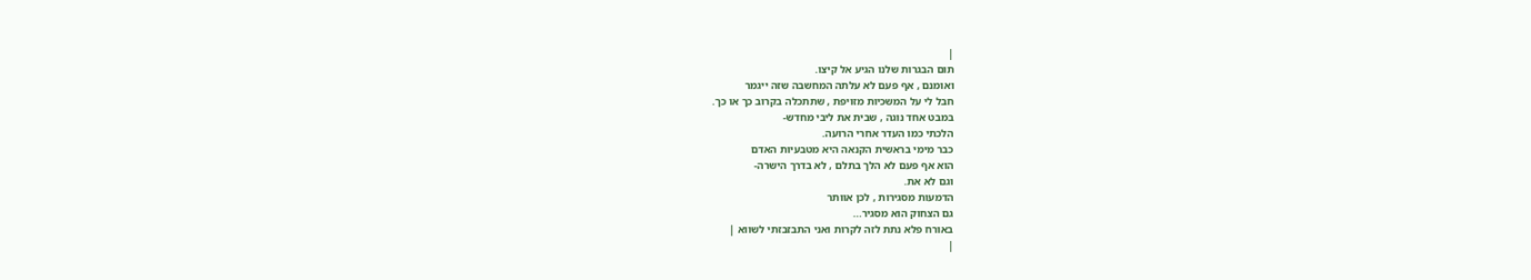|
תום הבגרות שלנו הגיע אל קיצו.
ואומנם , אף פעם לא עלתה המחשבה שזה ייגמר
חבל לי על המשכיות מזויפת , שתתכלה בקרוב כך או כך.
במבט אחד נוגה , שבית את ליבי מחדש-
הלכתי כמו העדר אחרי הרועה.
כבר מימי בראשית הקנאה היא מטבעיות האדם
הוא אף פעם לא הלך בתלם , לא בדרך הישרה-
וגם לא את.
הדמעות מסגירות , לכן אוותר
גם הצחוק הוא מסגיר...
באורח פלא נתת לזה לקרות ואני התבזבזתי לשווא |
|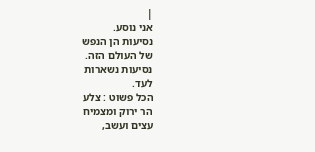|
אני נוסע.
נסיעות הן הנפש
של העולם הזה.
נסיעות נשארות
לעד.
הכל פשוט : צלע
הר ירוק ומצמיח
עצים ועשב,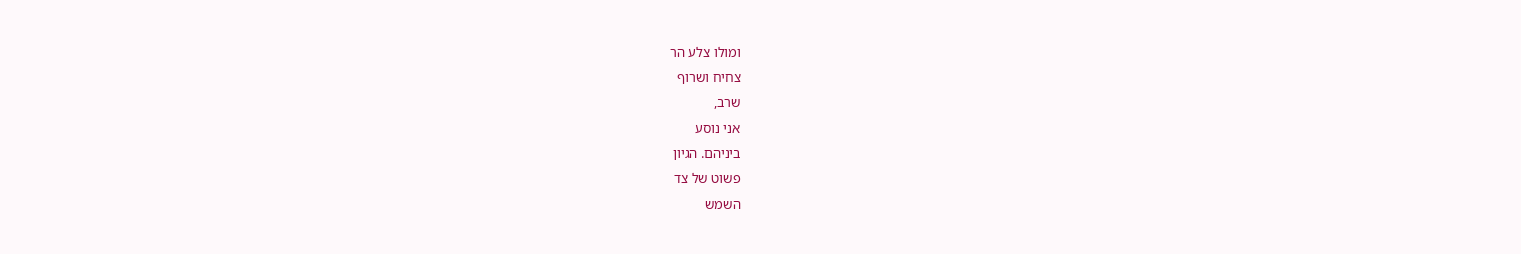ומולו צלע הר
צחיח ושרוף
שרב,
אני נוסע
ביניהם. הגיון
פשוט של צד
השמש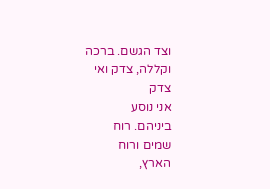וצד הגשם. ברכה
וקללה, צדק ואי
צדק
אני נוסע
ביניהם. רוח
שמים ורוח
הארץ,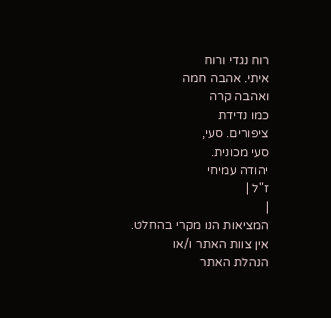רוח נגדי ורוח
איתי. אהבה חמה
ואהבה קרה
כמו נדידת
ציפורים. סעי,
סעי מכונית.
יהודה עמיחי
ז"ל |
|
המציאות הנו מקרי בהחלט. אין צוות האתר ו/או
הנהלת האתר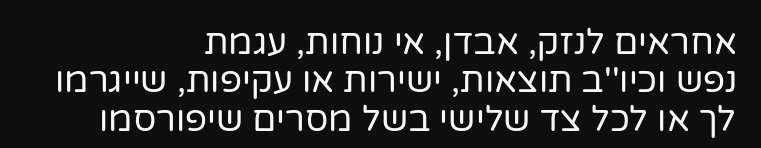אחראים לנזק, אבדן, אי נוחות, עגמת
נפש וכיו''ב תוצאות, ישירות או עקיפות, שייגרמו
לך או לכל צד שלישי בשל מסרים שיפורסמו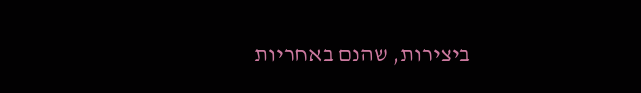ביצירות, שהנם באחריות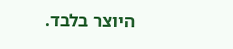היוצר בלבד.